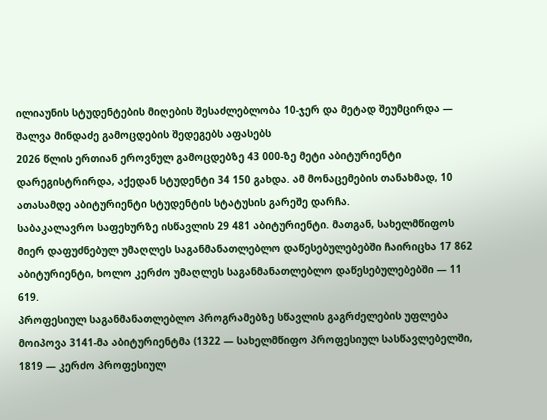ილიაუნის სტუდენტების მიღების შესაძლებლობა 10-ჯერ და მეტად შეუმცირდა — შალვა მინდაძე გამოცდების შედეგებს აფასებს
2026 წლის ერთიან ეროვნულ გამოცდებზე 43 000-ზე მეტი აბიტურიენტი დარეგისტრირდა, აქედან სტუდენტი 34 150 გახდა. ამ მონაცემების თანახმად, 10 ათასამდე აბიტურიენტი სტუდენტის სტატუსის გარეშე დარჩა.
საბაკალავრო საფეხურზე ისწავლის 29 481 აბიტურიენტი. მათგან, სახელმწიფოს მიერ დაფუძნებულ უმაღლეს საგანმანათლებლო დაწესებულებებში ჩაირიცხა 17 862 აბიტურიენტი, ხოლო კერძო უმაღლეს საგანმანათლებლო დაწესებულებებში — 11 619.
პროფესიულ საგანმანათლებლო პროგრამებზე სწავლის გაგრძელების უფლება მოიპოვა 3141-მა აბიტურიენტმა (1322 — სახელმწიფო პროფესიულ სასწავლებელში, 1819 — კერძო პროფესიულ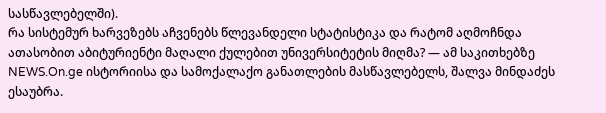სასწავლებელში).
რა სისტემურ ხარვეზებს აჩვენებს წლევანდელი სტატისტიკა და რატომ აღმოჩნდა ათასობით აბიტურიენტი მაღალი ქულებით უნივერსიტეტის მიღმა? — ამ საკითხებზე NEWS.On.ge ისტორიისა და სამოქალაქო განათლების მასწავლებელს, შალვა მინდაძეს ესაუბრა.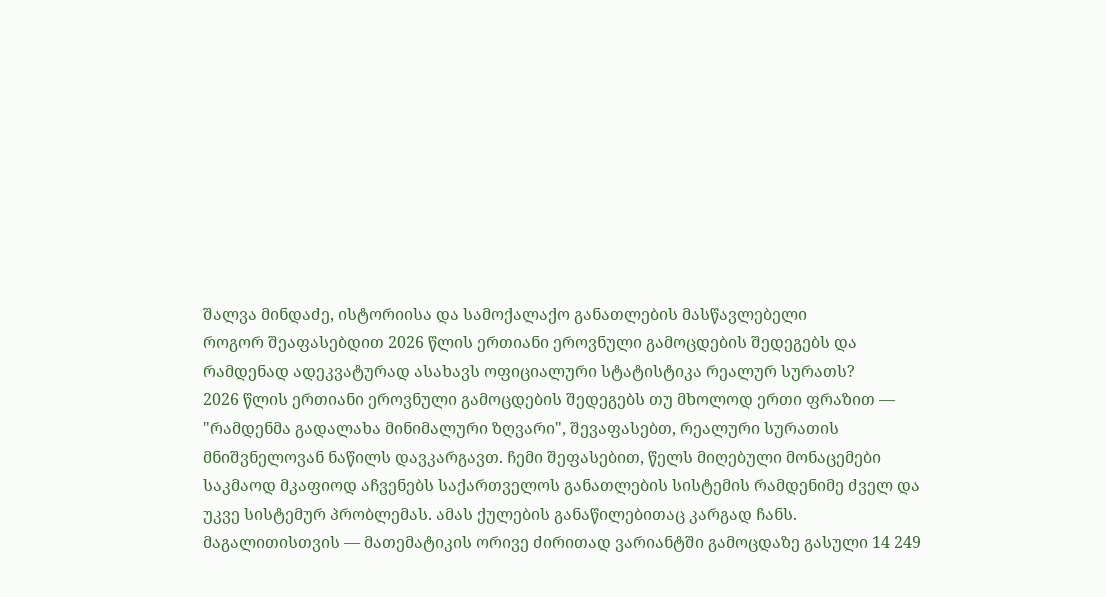შალვა მინდაძე, ისტორიისა და სამოქალაქო განათლების მასწავლებელი
როგორ შეაფასებდით 2026 წლის ერთიანი ეროვნული გამოცდების შედეგებს და რამდენად ადეკვატურად ასახავს ოფიციალური სტატისტიკა რეალურ სურათს?
2026 წლის ერთიანი ეროვნული გამოცდების შედეგებს თუ მხოლოდ ერთი ფრაზით — "რამდენმა გადალახა მინიმალური ზღვარი", შევაფასებთ, რეალური სურათის მნიშვნელოვან ნაწილს დავკარგავთ. ჩემი შეფასებით, წელს მიღებული მონაცემები საკმაოდ მკაფიოდ აჩვენებს საქართველოს განათლების სისტემის რამდენიმე ძველ და უკვე სისტემურ პრობლემას. ამას ქულების განაწილებითაც კარგად ჩანს.
მაგალითისთვის — მათემატიკის ორივე ძირითად ვარიანტში გამოცდაზე გასული 14 249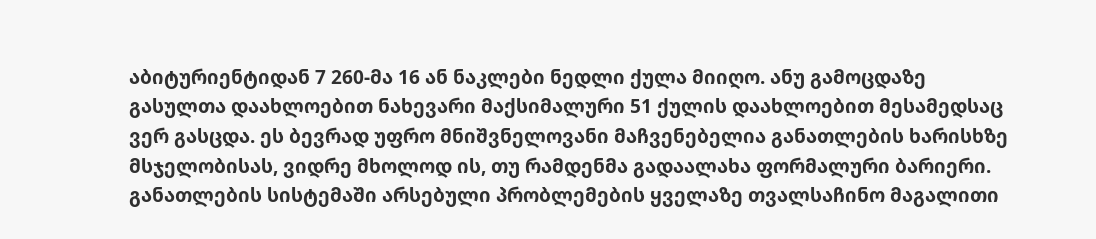აბიტურიენტიდან 7 260-მა 16 ან ნაკლები ნედლი ქულა მიიღო. ანუ გამოცდაზე გასულთა დაახლოებით ნახევარი მაქსიმალური 51 ქულის დაახლოებით მესამედსაც ვერ გასცდა. ეს ბევრად უფრო მნიშვნელოვანი მაჩვენებელია განათლების ხარისხზე მსჯელობისას, ვიდრე მხოლოდ ის, თუ რამდენმა გადაალახა ფორმალური ბარიერი.
განათლების სისტემაში არსებული პრობლემების ყველაზე თვალსაჩინო მაგალითი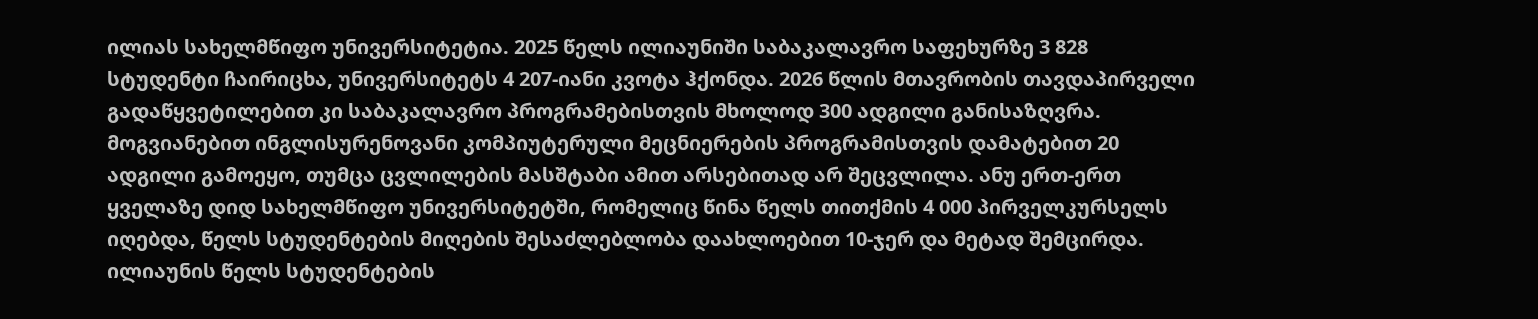ილიას სახელმწიფო უნივერსიტეტია. 2025 წელს ილიაუნიში საბაკალავრო საფეხურზე 3 828 სტუდენტი ჩაირიცხა, უნივერსიტეტს 4 207-იანი კვოტა ჰქონდა. 2026 წლის მთავრობის თავდაპირველი გადაწყვეტილებით კი საბაკალავრო პროგრამებისთვის მხოლოდ 300 ადგილი განისაზღვრა. მოგვიანებით ინგლისურენოვანი კომპიუტერული მეცნიერების პროგრამისთვის დამატებით 20 ადგილი გამოეყო, თუმცა ცვლილების მასშტაბი ამით არსებითად არ შეცვლილა. ანუ ერთ-ერთ ყველაზე დიდ სახელმწიფო უნივერსიტეტში, რომელიც წინა წელს თითქმის 4 000 პირველკურსელს იღებდა, წელს სტუდენტების მიღების შესაძლებლობა დაახლოებით 10-ჯერ და მეტად შემცირდა.
ილიაუნის წელს სტუდენტების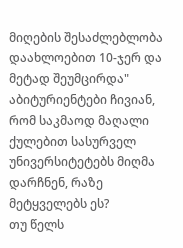მიღების შესაძლებლობა დაახლოებით 10-ჯერ და მეტად შეუმცირდა"
აბიტურიენტები ჩივიან, რომ საკმაოდ მაღალი ქულებით სასურველ უნივერსიტეტებს მიღმა დარჩნენ, რაზე მეტყველებს ეს?
თუ წელს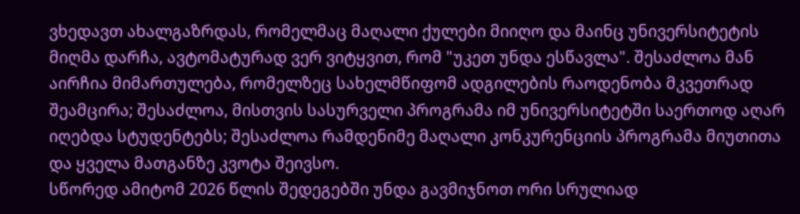ვხედავთ ახალგაზრდას, რომელმაც მაღალი ქულები მიიღო და მაინც უნივერსიტეტის მიღმა დარჩა, ავტომატურად ვერ ვიტყვით, რომ "უკეთ უნდა ესწავლა". შესაძლოა მან აირჩია მიმართულება, რომელზეც სახელმწიფომ ადგილების რაოდენობა მკვეთრად შეამცირა; შესაძლოა, მისთვის სასურველი პროგრამა იმ უნივერსიტეტში საერთოდ აღარ იღებდა სტუდენტებს; შესაძლოა რამდენიმე მაღალი კონკურენციის პროგრამა მიუთითა და ყველა მათგანზე კვოტა შეივსო.
სწორედ ამიტომ 2026 წლის შედეგებში უნდა გავმიჯნოთ ორი სრულიად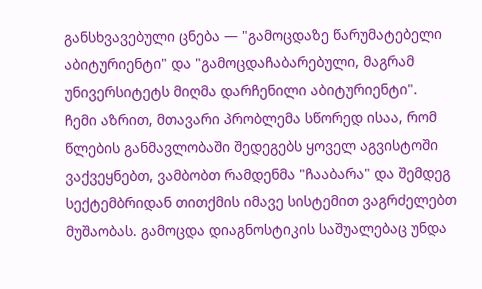განსხვავებული ცნება — "გამოცდაზე წარუმატებელი აბიტურიენტი" და "გამოცდაჩაბარებული, მაგრამ უნივერსიტეტს მიღმა დარჩენილი აბიტურიენტი".
ჩემი აზრით, მთავარი პრობლემა სწორედ ისაა, რომ წლების განმავლობაში შედეგებს ყოველ აგვისტოში ვაქვეყნებთ, ვამბობთ რამდენმა "ჩააბარა" და შემდეგ სექტემბრიდან თითქმის იმავე სისტემით ვაგრძელებთ მუშაობას. გამოცდა დიაგნოსტიკის საშუალებაც უნდა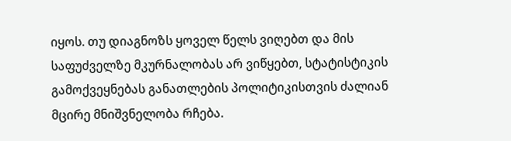იყოს. თუ დიაგნოზს ყოველ წელს ვიღებთ და მის საფუძველზე მკურნალობას არ ვიწყებთ, სტატისტიკის გამოქვეყნებას განათლების პოლიტიკისთვის ძალიან მცირე მნიშვნელობა რჩება.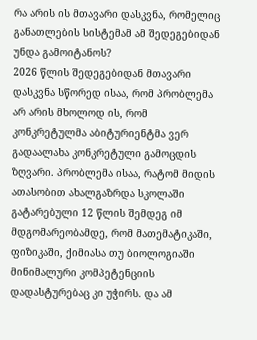რა არის ის მთავარი დასკვნა, რომელიც განათლების სისტემამ ამ შედეგებიდან უნდა გამოიტანოს?
2026 წლის შედეგებიდან მთავარი დასკვნა სწორედ ისაა, რომ პრობლემა არ არის მხოლოდ ის, რომ კონკრეტულმა აბიტურიენტმა ვერ გადაალახა კონკრეტული გამოცდის ზღვარი. პრობლემა ისაა, რატომ მიდის ათასობით ახალგაზრდა სკოლაში გატარებული 12 წლის შემდეგ იმ მდგომარეობამდე, რომ მათემატიკაში, ფიზიკაში, ქიმიასა თუ ბიოლოგიაში მინიმალური კომპეტენციის დადასტურებაც კი უჭირს. და ამ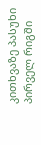კითხვაზე პასუხი პირველ რიგში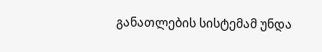განათლების სისტემამ უნდა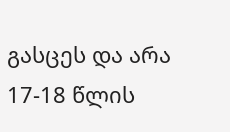გასცეს და არა 17-18 წლის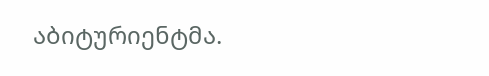აბიტურიენტმა.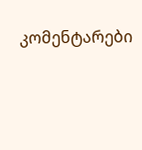კომენტარები